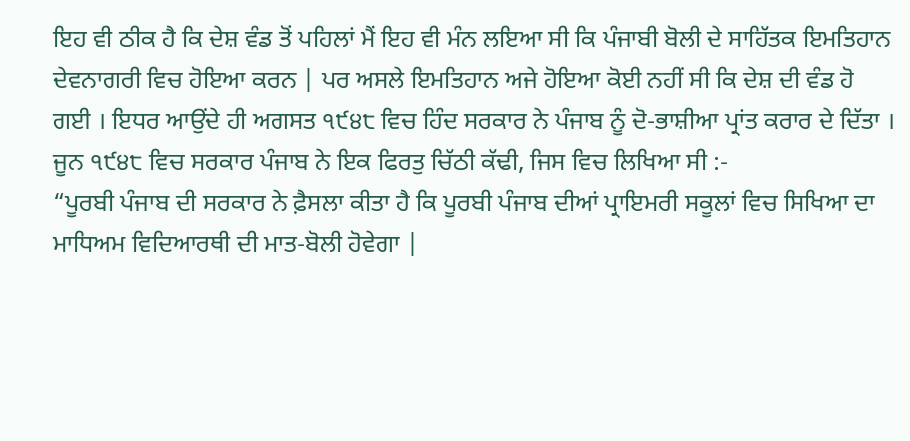ਇਹ ਵੀ ਠੀਕ ਹੈ ਕਿ ਦੇਸ਼ ਵੰਡ ਤੋਂ ਪਹਿਲਾਂ ਮੈਂ ਇਹ ਵੀ ਮੰਨ ਲਇਆ ਸੀ ਕਿ ਪੰਜਾਬੀ ਬੋਲੀ ਦੇ ਸਾਹਿੱਤਕ ਇਮਤਿਹਾਨ ਦੇਵਨਾਗਰੀ ਵਿਚ ਹੋਇਆ ਕਰਨ | ਪਰ ਅਸਲੇ ਇਮਤਿਹਾਨ ਅਜੇ ਹੋਇਆ ਕੋਈ ਨਹੀਂ ਸੀ ਕਿ ਦੇਸ਼ ਦੀ ਵੰਡ ਹੋ ਗਈ । ਇਧਰ ਆਉਂਦੇ ਹੀ ਅਗਸਤ ੧੯੪੮ ਵਿਚ ਹਿੰਦ ਸਰਕਾਰ ਨੇ ਪੰਜਾਬ ਨੂੰ ਦੋ-ਭਾਸ਼ੀਆ ਪ੍ਰਾਂਤ ਕਰਾਰ ਦੇ ਦਿੱਤਾ । ਜੂਨ ੧੯੪੮ ਵਿਚ ਸਰਕਾਰ ਪੰਜਾਬ ਨੇ ਇਕ ਫਿਰਤੁ ਚਿੱਠੀ ਕੱਢੀ, ਜਿਸ ਵਿਚ ਲਿਖਿਆ ਸੀ :-
“ਪੂਰਬੀ ਪੰਜਾਬ ਦੀ ਸਰਕਾਰ ਨੇ ਫ਼ੈਸਲਾ ਕੀਤਾ ਹੈ ਕਿ ਪੂਰਬੀ ਪੰਜਾਬ ਦੀਆਂ ਪ੍ਰਾਇਮਰੀ ਸਕੂਲਾਂ ਵਿਚ ਸਿਖਿਆ ਦਾ ਮਾਧਿਅਮ ਵਿਦਿਆਰਥੀ ਦੀ ਮਾਤ-ਬੋਲੀ ਹੋਵੇਗਾ |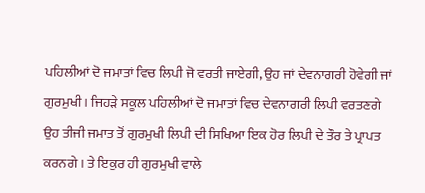ਪਹਿਲੀਆਂ ਦੋ ਜਮਾਤਾਂ ਵਿਚ ਲਿਪੀ ਜੋ ਵਰਤੀ ਜਾਏਗੀ, ਉਹ ਜਾਂ ਦੇਵਨਾਗਰੀ ਹੋਵੇਗੀ ਜਾਂ ਗੁਰਮੁਖੀ । ਜਿਹੜੇ ਸਕੂਲ ਪਹਿਲੀਆਂ ਦੋ ਜਮਾਤਾਂ ਵਿਚ ਦੇਵਨਾਗਰੀ ਲਿਪੀ ਵਰਤਣਗੇ ਉਹ ਤੀਜੀ ਜਮਾਤ ਤੋਂ ਗੁਰਮੁਖੀ ਲਿਪੀ ਦੀ ਸਿਖਿਆ ਇਕ ਹੋਰ ਲਿਪੀ ਦੇ ਤੌਰ ਤੇ ਪ੍ਰਾਪਤ ਕਰਨਗੇ । ਤੇ ਇਕੁਰ ਹੀ ਗੁਰਮੁਖੀ ਵਾਲੇ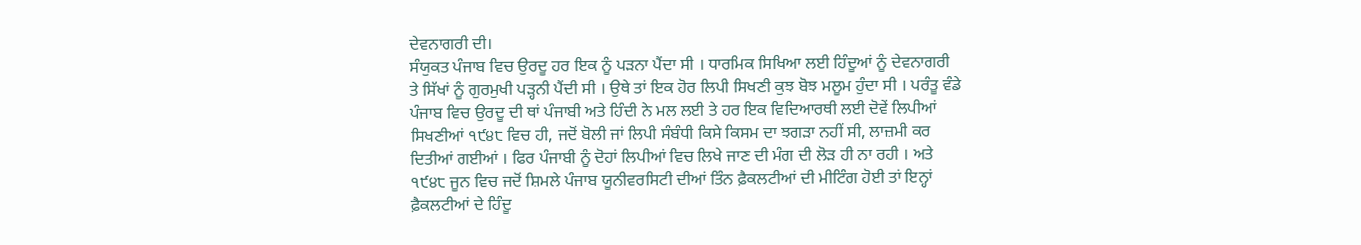ਦੇਵਨਾਗਰੀ ਦੀ।
ਸੰਯੁਕਤ ਪੰਜਾਬ ਵਿਚ ਉਰਦੂ ਹਰ ਇਕ ਨੂੰ ਪੜਨਾ ਪੈਂਦਾ ਸੀ । ਧਾਰਮਿਕ ਸਿਖਿਆ ਲਈ ਹਿੰਦੂਆਂ ਨੂੰ ਦੇਵਨਾਗਰੀ ਤੇ ਸਿੱਖਾਂ ਨੂੰ ਗੁਰਮੁਖੀ ਪੜ੍ਹਨੀ ਪੈਂਦੀ ਸੀ । ਉਥੇ ਤਾਂ ਇਕ ਹੋਰ ਲਿਪੀ ਸਿਖਣੀ ਕੁਝ ਬੋਝ ਮਲੂਮ ਹੁੰਦਾ ਸੀ । ਪਰੰਤੂ ਵੰਡੇ ਪੰਜਾਬ ਵਿਚ ਉਰਦੂ ਦੀ ਥਾਂ ਪੰਜਾਬੀ ਅਤੇ ਹਿੰਦੀ ਨੇ ਮਲ ਲਈ ਤੇ ਹਰ ਇਕ ਵਿਦਿਆਰਥੀ ਲਈ ਦੋਵੇਂ ਲਿਪੀਆਂ ਸਿਖਣੀਆਂ ੧੯੪੮ ਵਿਚ ਹੀ, ਜਦੋਂ ਬੋਲੀ ਜਾਂ ਲਿਪੀ ਸੰਬੰਧੀ ਕਿਸੇ ਕਿਸਮ ਦਾ ਝਗੜਾ ਨਹੀਂ ਸੀ, ਲਾਜ਼ਮੀ ਕਰ ਦਿਤੀਆਂ ਗਈਆਂ । ਫਿਰ ਪੰਜਾਬੀ ਨੂੰ ਦੋਹਾਂ ਲਿਪੀਆਂ ਵਿਚ ਲਿਖੇ ਜਾਣ ਦੀ ਮੰਗ ਦੀ ਲੋੜ ਹੀ ਨਾ ਰਹੀ । ਅਤੇ ੧੯੪੮ ਜੂਨ ਵਿਚ ਜਦੋਂ ਸ਼ਿਮਲੇ ਪੰਜਾਬ ਯੂਨੀਵਰਸਿਟੀ ਦੀਆਂ ਤਿੰਨ ਫ਼ੈਕਲਟੀਆਂ ਦੀ ਮੀਟਿੰਗ ਹੋਈ ਤਾਂ ਇਨ੍ਹਾਂ ਫ਼ੈਕਲਟੀਆਂ ਦੇ ਹਿੰਦੂ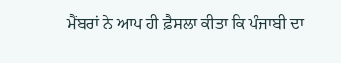ਮੈਂਬਰਾਂ ਨੇ ਆਪ ਹੀ ਫ਼ੈਸਲਾ ਕੀਤਾ ਕਿ ਪੰਜਾਬੀ ਦਾ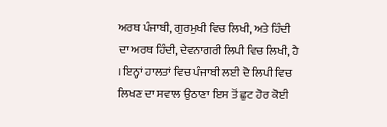ਅਰਥ ਪੰਜਾਬੀ, ਗੁਰਮੁਖੀ ਵਿਚ ਲਿਖੀ, ਅਤੇ ਹਿੰਦੀ ਦਾ ਅਰਥ ਹਿੰਦੀ, ਦੇਵਨਾਗਰੀ ਲਿਪੀ ਵਿਚ ਲਿਖੀ, ਹੈ । ਇਨ੍ਹਾਂ ਹਾਲਤਾਂ ਵਿਚ ਪੰਜਾਬੀ ਲਈ ਦੋ ਲਿਪੀ ਵਿਚ ਲਿਖਣ ਦਾ ਸਵਾਲ ਉਠਾਣਾ ਇਸ ਤੋਂ ਛੁਟ ਹੋਰ ਕੋਈ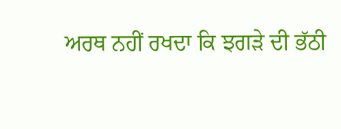ਅਰਥ ਨਹੀਂ ਰਖਦਾ ਕਿ ਝਗੜੇ ਦੀ ਭੱਠੀ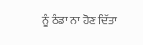ਨੂੰ ਠੰਡਾ ਨਾ ਹੋਣ ਦਿੱਤਾ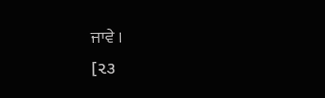ਜਾਵੇ ।
[૨૩